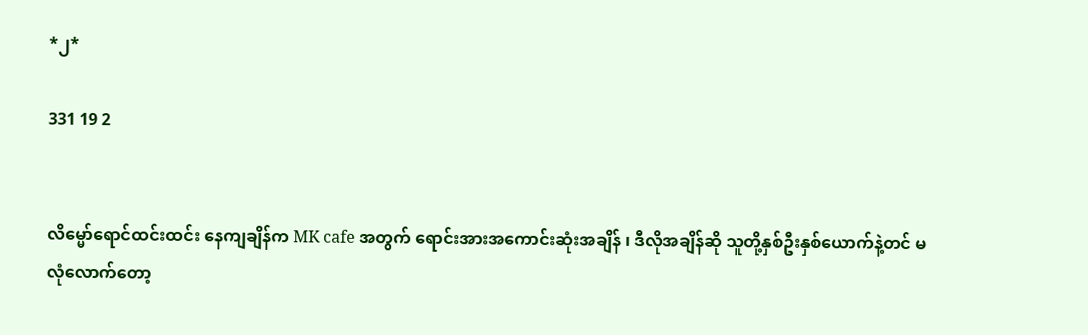*၂*

331 19 2


လိ‌မ္မော်ရောင်ထင်းထင်း နေကျချိန်က MK cafe အတွက် ရောင်းအားအကောင်းဆုံးအချိန် ၊ ဒီလိုအချိန်ဆို သူတို့နှစ်‌ဦးနှစ်ယောက်နဲ့တင် မလုံလောက်တော့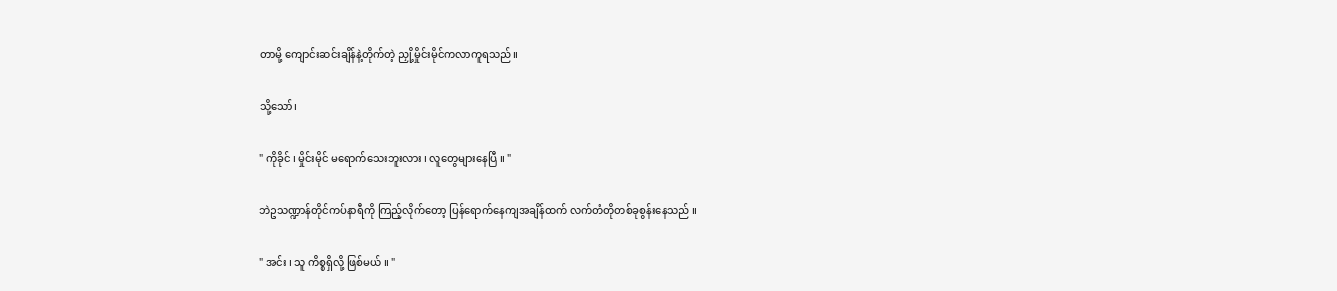တာမို့ ကျောင်းဆင်းချိန်နဲ့တိုက်တဲ့ ညှို့မှိုင်းမိုင်ကလာကူရသည်။

သို့သော်၊

" ကိုခိုင် ၊ မှိုင်းမိုင် မရောက်သေးဘူးလား ၊ လူ‌တွေများနေပြီ ။ "

ဘဲ‌ဥသဏ္ဍာန်တိုင်ကပ်နာရီကို ကြည့်လိုက်တော့ ပြန်ရောက်နေကျအချိန်ထက် လက်တံတိုတစ်ခုစွန်းနေသည် ။

" အင်း ၊ သူ ကိစ္စရှိလို့ ဖြစ်မယ် ။ "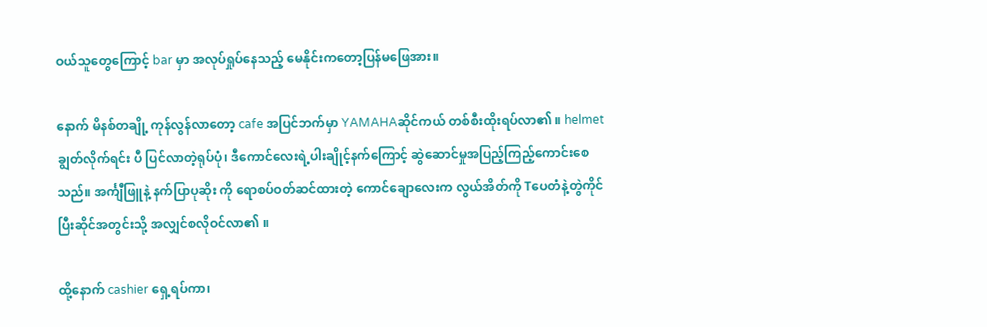ဝယ်သူတွေကြောင့် bar မှာ အလုပ်ရှုပ်နေသည့် မေနိုင်းကတော့ပြန်မဖြေအား။

နောက် မိနစ်တချို့ ကုန်လွန်လာတော့ cafe အပြင်ဘက်မှာ YAMAHAဆိုင်ကယ် တစ်စီးထိုးရပ်လာ၏ ။ helmet ချွတ်လိုက်ရင်း ပီ ပြင်လာတဲ့ရုပ်ပုံ၊ ဒီကောင်လေးရဲ့ပါးချိုင့်နက်‌ကြောင့် ဆွဲဆောင်မှုအပြည့်ကြည့်ကောင်းစေသည်။ အင်္ကျီဖြူနဲ့ နက်ပြာပုဆိုး ကို ရောစပ်ဝတ်ဆင်ထားတဲ့ ကောင်ချောလေးက လွယ်အိတ်ကို Tပေတံနဲ့တွဲကိုင်ပြီးဆိုင်အတွင်းသို့ အလျှင်စလိုဝင်လာ၏ ။

ထို့နောက် cashier ရှေ့ရပ်ကာ၊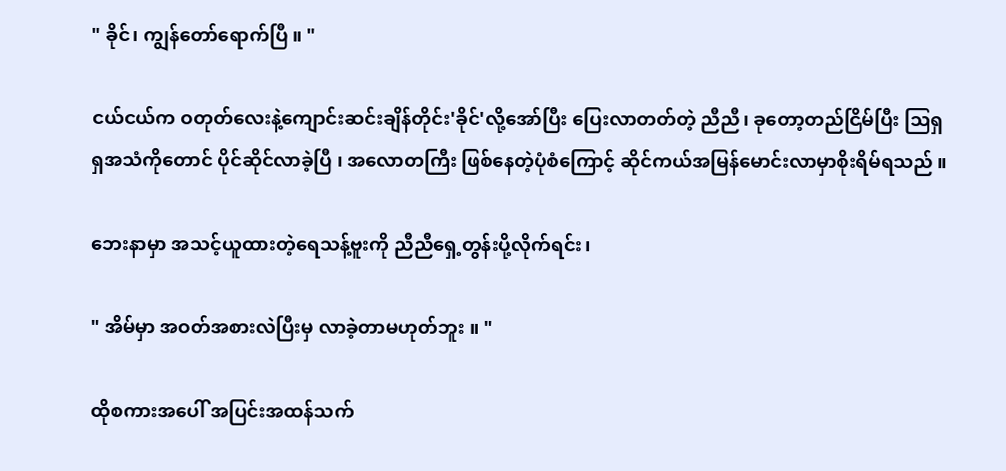" ခိုင်၊ ကျွန်တော်ရောက်ပြီ ။ "

ငယ်ငယ်က ဝတုတ်လေးနဲ့ကျောင်းဆင်းချိန်တိုင်း'ခိုင်'လို့အော်ပြီး ပြေးလာတတ်တဲ့ ညီညီ၊ ခုတော့တည်ငြိမ်ပြီး ဩရှရှအသံကိုတောင် ပိုင်ဆိုင်လာခဲ့ပြီ ၊ အလောတကြီး ဖြစ်နေတဲ့ပုံစံကြောင့် ဆိုင်ကယ်အမြန်မောင်းလာမှာစိုးရိမ်ရသည် ။

ဘေးနာမှာ အသင့်ယူထားတဲ့ရေသန့်ဗူးကို ညီညီရှေ့တွန်းပို့လိုက်ရင်း၊

" အိမ်မှာ အဝတ်အစားလဲပြီးမှ လာခဲ့တာမဟုတ်ဘူး ။ "

ထိုစကားအပေါ် အပြင်းအထန်သက်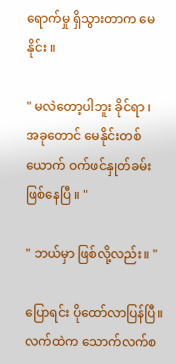ရောက်မှု ရှိသွားတာက မေနိုင်း ။

" မလဲတော့ပါဘူး ခိုင်ရာ ၊ အခုတောင် မေနိုင်းတစ်ယောက် ဝက်ဖင်နှုတ်ခမ်းဖြစ်နေပြီ ။ "

" ဘယ်မှာ ဖြစ်လို့လည်း။ "

ပြောရင်း ပိုထော်လာပြန်ပြီ။ လက်ထဲက သောက်လက်စ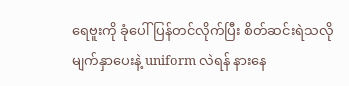ရေဗူးကို ခုံပေါ်ပြန်တင်လိုက်ပြီး စိတ်ဆင်းရဲသလို မျက်နှာပေးနဲ့ uniform လဲရန် နားနေ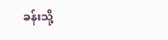ခန်းသို့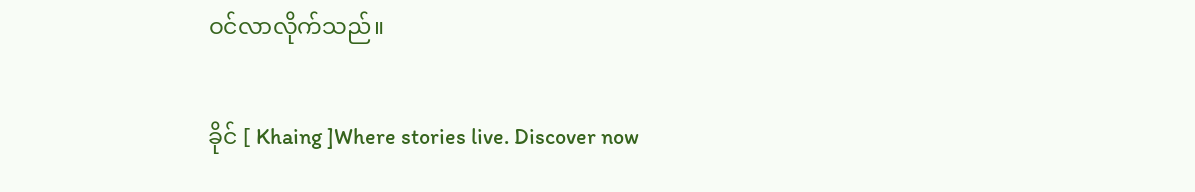ဝင်လာလိုက်သည်။

ခိုင် [ Khaing ]Where stories live. Discover now